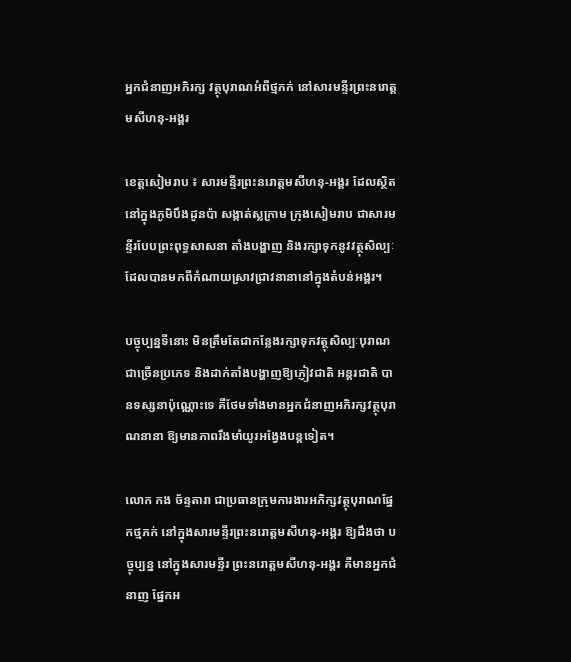អ្នកជំនាញអភិរក្ស វត្ថុបុរាណអំពីថ្មភក់ នៅសារមន្ទីរព្រះនរោត្តមសីហនុ-អង្គរ

ខេត្តសៀមរាប ៖ សារមន្ទីរព្រះនរោត្តមសីហនុ-អង្គរ ដែលស្ថិតនៅក្នុងភូមិបឹងដូនប៉ា សង្កាត់ស្លក្រាម ក្រុងសៀមរាប ជាសារមន្ទីរបែបព្រះពុទ្ធសាសនា តាំងបង្ហាញ និងរក្សាទុកនូវវត្ថុសិល្បៈដែលបានមកពីកំណាយស្រាវជ្រាវនានានៅក្នុងតំបន់អង្គរ។

បច្ចុប្បន្នទីនោះ មិនត្រឹមតែជាកន្លែងរក្សាទុកវត្ថុសិល្បៈបុរាណជាច្រើនប្រភេទ និងដាក់តាំងបង្ហាញឱ្យភ្ញៀវជាតិ អន្តរជាតិ បានទស្សនាប៉ុណ្ណោះទេ គឺថែមទាំងមានអ្នកជំនាញអភិរក្សវត្ថុបុរាណនានា ឱ្យមានភាពរឹងមាំយូរអង្វែងបន្តទៀត។

លោក កង ច័ន្ទតារា ជាប្រធានក្រុមការងារអភិក្សវត្ថុបុរាណផ្នែកថ្មភក់ នៅក្នុងសារមន្ទីរព្រះនរោត្តមសីហនុ-អង្គរ ឱ្យដឹងថា បច្ចុប្បន្ន នៅក្នុងសារមន្ទីរ ព្រះនរោត្តមសីហនុ-អង្គរ គឺមានអ្នកជំនាញ ផ្នែកអ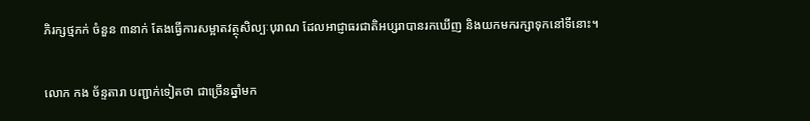ភិរក្សថ្មភក់ ចំនួន ៣នាក់ តែងធ្វើការសម្អាតវត្ថុសិល្បៈបុរាណ ដែលអាជ្ញាធរជាតិអប្សរាបានរកឃើញ និងយកមករក្សាទុកនៅទីនោះ។

លោក កង ច័ន្ទតារា បញ្ជាក់ទៀតថា ជាច្រើនឆ្នាំមក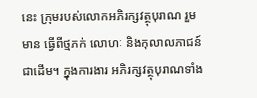នេះ ក្រុមរបស់លោកអភិរក្សវត្ថុបុរាណ រួមមាន ធ្វើពីថ្មភក់ លោហៈ និងកុលាលភាជន៍ជាដើម។ ក្នុងការងារ អភិរក្សវត្ថុបុរាណទាំង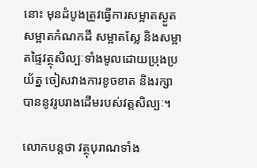នោះ មុនដំបូងត្រូវធ្វើការសម្អាតស្ងួត សម្អាតកំណកដី សម្អាតស្លែ និងសម្អាតផ្ទៃវត្ថុសិល្បៈទាំងមូលដោយប្រុងប្រយ័ត្ន ចៀសវាងការខូចខាត និងរក្សាបាននូវរូបរាងដើមរបស់វត្តសិល្បៈ។

លោកបន្តថា វត្ថុបុរាណទាំង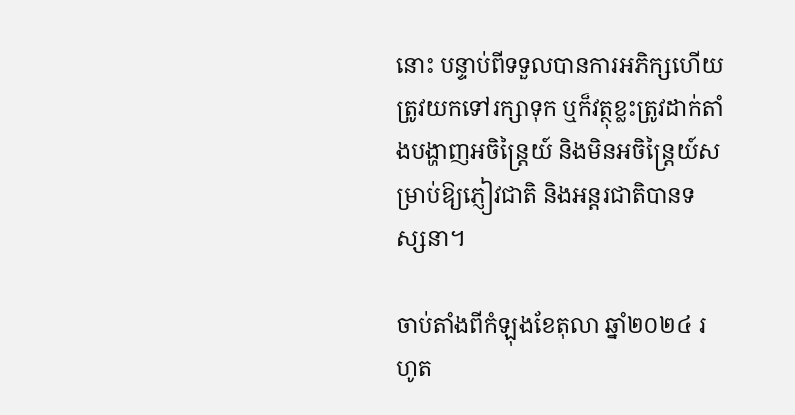នោះ បន្ទាប់ពីទទួលបានការអភិក្សហើយ ត្រូវយកទៅរក្សាទុក ឬក៏វត្ថុខ្លះត្រូវដាក់តាំងបង្ហាញអចិន្ត្រៃយ៍ និងមិនអចិន្ត្រៃយ៍សម្រាប់ឱ្យភ្ញៀវជាតិ និងអន្តរជាតិបានទស្សនា។

ចាប់តាំងពីកំឡុងខែតុលា ឆ្នាំ២០២៤ រហូត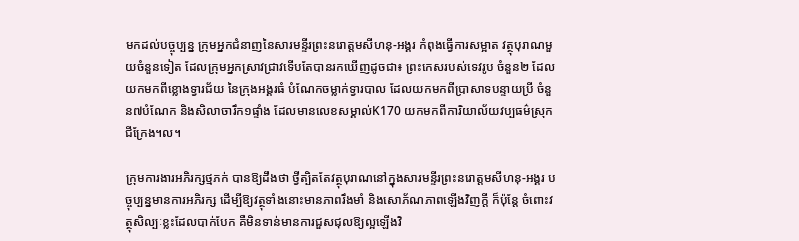មកដល់បច្ចុប្បន្ន ក្រុមអ្នកជំនាញនៃសារមន្ទីរព្រះនរោត្តមសីហនុ-អង្គរ កំពុងធ្វើការសម្អាត វត្ថុបុរាណមួយចំនួនទៀត ដែលក្រុមអ្នកស្រាវជ្រាវទើបតែបានរកឃើញដូចជា៖ ព្រះកេសរបស់ទេវរូប ចំនួន២ ដែលយកមកពីខ្លោងទ្វារជ័យ នៃក្រុងអង្គរធំ បំណែកចម្លាក់ទ្វារបាល ដែលយកមកពីប្រាសាទបន្ទាយប្រី ចំនួន៧បំណែក និងសិលាចារឹក១ផ្ទាំង ដែលមានលេខសម្គាល់K170 យកមកពីការិយាល័យវប្បធម៌ស្រុកជីក្រែង។ល។

ក្រុមការងារអភិរក្សថ្មភក់ បានឱ្យដឹងថា ថ្វីត្បិតតែវត្ថុបុរាណនៅក្នុងសារមន្ទីរព្រះនរោត្តមសីហនុ-អង្គរ បច្ចុប្បន្នមានការអភិរក្ស ដើម្បីឱ្យវត្ថុទាំងនោះមានភាពរឹងមាំ និងសោភ័ណភាពឡើងវិញក្តី ក៏ប៉ុន្តែ ចំពោះវត្ថុសិល្បៈខ្លះដែលបាក់បែក គឺមិនទាន់មានការជួសជុលឱ្យល្អឡើងវិ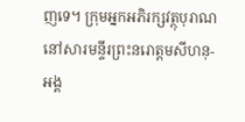ញទេ។ ក្រុមអ្នកអភិរក្សវត្ថុបុរាណនៅសារមន្ទីរព្រះនរោត្តមសីហនុ-អង្គ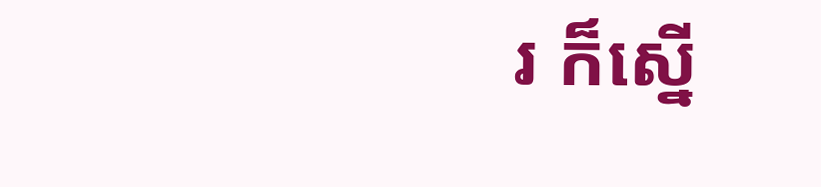រ ក៏ស្នើ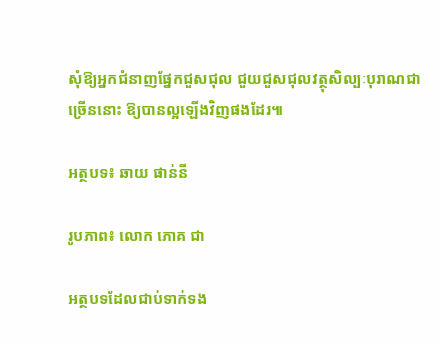សុំឱ្យអ្នកជំនាញផ្នែកជួសជុល ជួយជួសជុលវត្ថុសិល្បៈបុរាណជាច្រើននោះ ឱ្យបានល្អឡើងវិញផងដែរ៕

អត្ថបទ៖ ឆាយ ផាន់នី

រូបភាព៖ លោក ភោគ ជា

អត្ថបទដែលជាប់ទាក់ទង